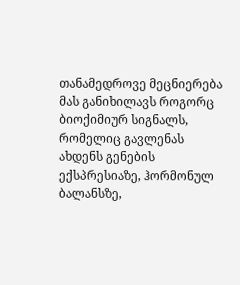თანამედროვე მეცნიერება მას განიხილავს როგორც ბიოქიმიურ სიგნალს, რომელიც გავლენას ახდენს გენების ექსპრესიაზე, ჰორმონულ ბალანსზე,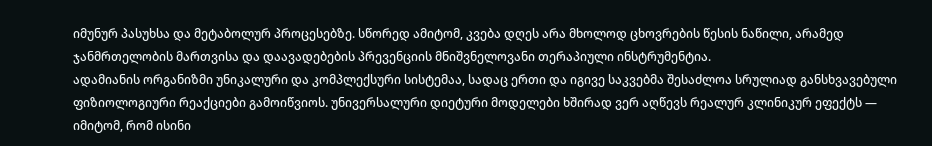იმუნურ პასუხსა და მეტაბოლურ პროცესებზე. სწორედ ამიტომ, კვება დღეს არა მხოლოდ ცხოვრების წესის ნაწილი, არამედ ჯანმრთელობის მართვისა და დაავადებების პრევენციის მნიშვნელოვანი თერაპიული ინსტრუმენტია.
ადამიანის ორგანიზმი უნიკალური და კომპლექსური სისტემაა, სადაც ერთი და იგივე საკვებმა შესაძლოა სრულიად განსხვავებული ფიზიოლოგიური რეაქციები გამოიწვიოს. უნივერსალური დიეტური მოდელები ხშირად ვერ აღწევს რეალურ კლინიკურ ეფექტს — იმიტომ, რომ ისინი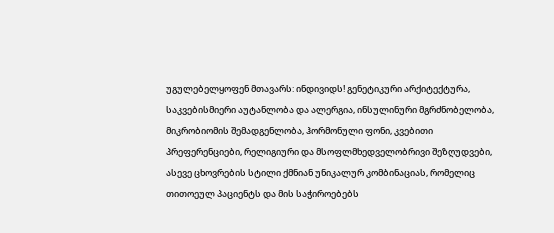უგულებელყოფენ მთავარს: ინდივიდს! გენეტიკური არქიტექტურა, საკვებისმიერი აუტანლობა და ალერგია, ინსულინური მგრძნობელობა, მიკრობიომის შემადგენლობა, ჰორმონული ფონი, კვებითი პრეფერენციები, რელიგიური და მსოფლმხედველობრივი შეზღუდვები, ასევე ცხოვრების სტილი ქმნიან უნიკალურ კომბინაციას, რომელიც თითოეულ პაციენტს და მის საჭიროებებს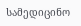სამედიცინო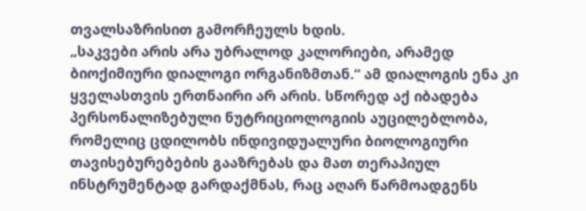თვალსაზრისით გამორჩეულს ხდის.
„საკვები არის არა უბრალოდ კალორიები, არამედ ბიოქიმიური დიალოგი ორგანიზმთან.“ ამ დიალოგის ენა კი ყველასთვის ერთნაირი არ არის. სწორედ აქ იბადება პერსონალიზებული ნუტრიციოლოგიის აუცილებლობა, რომელიც ცდილობს ინდივიდუალური ბიოლოგიური თავისებურებების გააზრებას და მათ თერაპიულ ინსტრუმენტად გარდაქმნას, რაც აღარ წარმოადგენს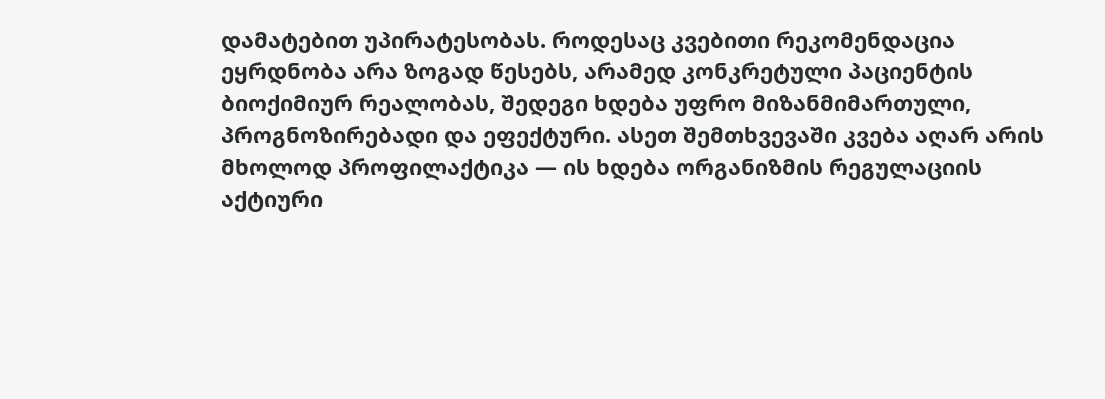დამატებით უპირატესობას. როდესაც კვებითი რეკომენდაცია ეყრდნობა არა ზოგად წესებს, არამედ კონკრეტული პაციენტის ბიოქიმიურ რეალობას, შედეგი ხდება უფრო მიზანმიმართული, პროგნოზირებადი და ეფექტური. ასეთ შემთხვევაში კვება აღარ არის მხოლოდ პროფილაქტიკა — ის ხდება ორგანიზმის რეგულაციის აქტიური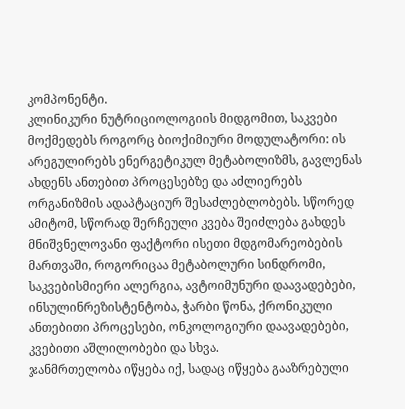კომპონენტი.
კლინიკური ნუტრიციოლოგიის მიდგომით, საკვები მოქმედებს როგორც ბიოქიმიური მოდულატორი: ის არეგულირებს ენერგეტიკულ მეტაბოლიზმს, გავლენას ახდენს ანთებით პროცესებზე და აძლიერებს ორგანიზმის ადაპტაციურ შესაძლებლობებს. სწორედ ამიტომ, სწორად შერჩეული კვება შეიძლება გახდეს მნიშვნელოვანი ფაქტორი ისეთი მდგომარეობების მართვაში, როგორიცაა მეტაბოლური სინდრომი, საკვებისმიერი ალერგია, ავტოიმუნური დაავადებები, ინსულინრეზისტენტობა, ჭარბი წონა, ქრონიკული ანთებითი პროცესები, ონკოლოგიური დაავადებები, კვებითი აშლილობები და სხვა.
ჯანმრთელობა იწყება იქ, სადაც იწყება გააზრებული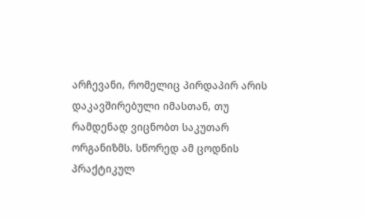არჩევანი, რომელიც პირდაპირ არის დაკავშირებული იმასთან, თუ რამდენად ვიცნობთ საკუთარ ორგანიზმს. სწორედ ამ ცოდნის პრაქტიკულ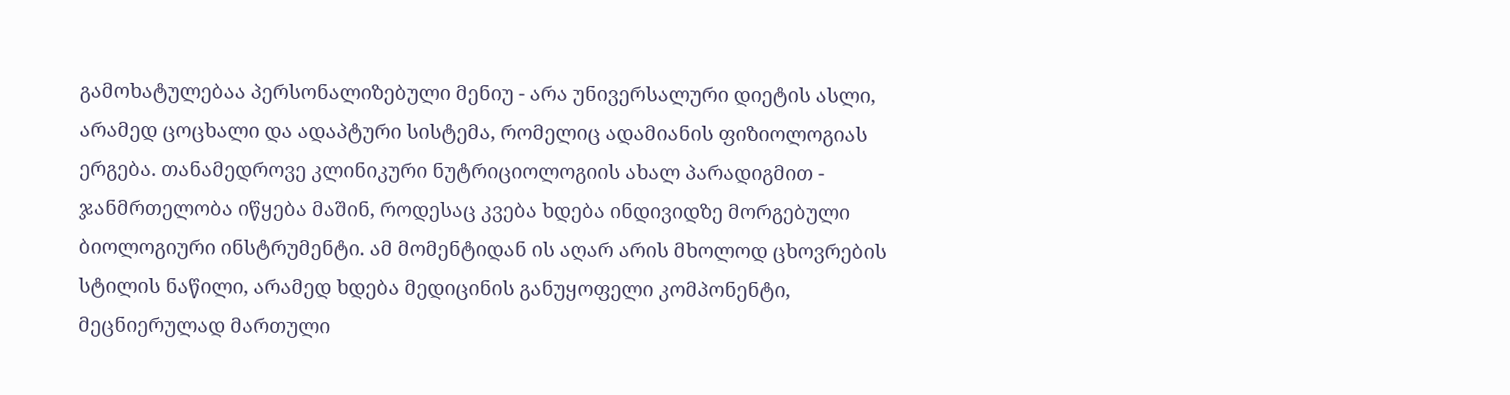გამოხატულებაა პერსონალიზებული მენიუ - არა უნივერსალური დიეტის ასლი, არამედ ცოცხალი და ადაპტური სისტემა, რომელიც ადამიანის ფიზიოლოგიას ერგება. თანამედროვე კლინიკური ნუტრიციოლოგიის ახალ პარადიგმით - ჯანმრთელობა იწყება მაშინ, როდესაც კვება ხდება ინდივიდზე მორგებული ბიოლოგიური ინსტრუმენტი. ამ მომენტიდან ის აღარ არის მხოლოდ ცხოვრების სტილის ნაწილი, არამედ ხდება მედიცინის განუყოფელი კომპონენტი, მეცნიერულად მართული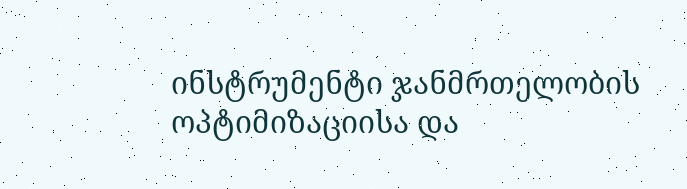ინსტრუმენტი ჯანმრთელობის ოპტიმიზაციისა და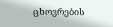ცხოვრების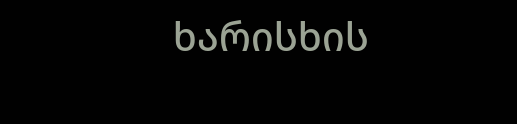ხარისხის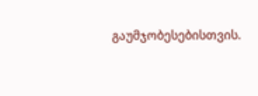გაუმჯობესებისთვის.